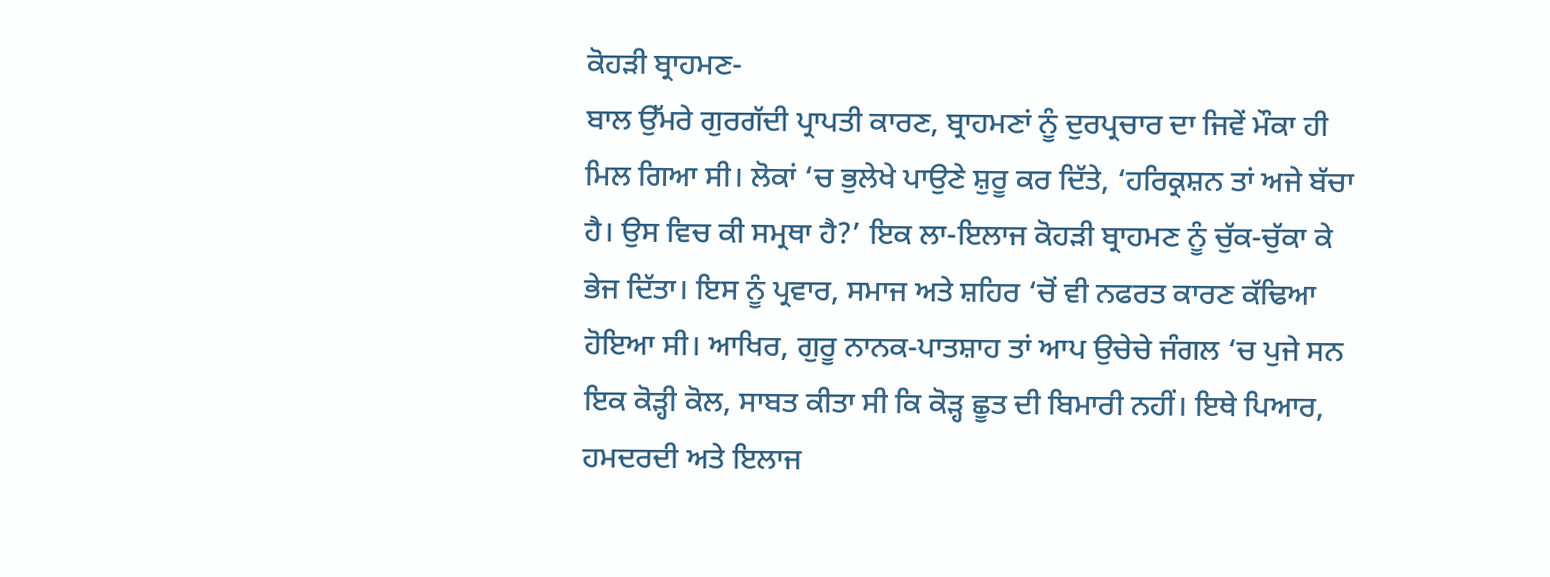ਕੋਹੜੀ ਬ੍ਰਾਹਮਣ-
ਬਾਲ ਉੱਮਰੇ ਗੁਰਗੱਦੀ ਪ੍ਰਾਪਤੀ ਕਾਰਣ, ਬ੍ਰਾਹਮਣਾਂ ਨੂੰ ਦੁਰਪ੍ਰਚਾਰ ਦਾ ਜਿਵੇਂ ਮੌਕਾ ਹੀ ਮਿਲ ਗਿਆ ਸੀ। ਲੋਕਾਂ ‘ਚ ਭੁਲੇਖੇ ਪਾਉਣੇ ਸ਼ੁਰੂ ਕਰ ਦਿੱਤੇ, ‘ਹਰਿਕ੍ਰਸ਼ਨ ਤਾਂ ਅਜੇ ਬੱਚਾ ਹੈ। ਉਸ ਵਿਚ ਕੀ ਸਮ੍ਰਥਾ ਹੈ?’ ਇਕ ਲਾ-ਇਲਾਜ ਕੋਹੜੀ ਬ੍ਰਾਹਮਣ ਨੂੰ ਚੁੱਕ-ਚੁੱਕਾ ਕੇ ਭੇਜ ਦਿੱਤਾ। ਇਸ ਨੂੰ ਪ੍ਰਵਾਰ, ਸਮਾਜ ਅਤੇ ਸ਼ਹਿਰ ‘ਚੋਂ ਵੀ ਨਫਰਤ ਕਾਰਣ ਕੱਢਿਆ ਹੋਇਆ ਸੀ। ਆਖਿਰ, ਗੁਰੂ ਨਾਨਕ-ਪਾਤਸ਼ਾਹ ਤਾਂ ਆਪ ਉਚੇਚੇ ਜੰਗਲ ‘ਚ ਪੁਜੇ ਸਨ ਇਕ ਕੋੜ੍ਹੀ ਕੋਲ, ਸਾਬਤ ਕੀਤਾ ਸੀ ਕਿ ਕੋੜ੍ਹ ਛੂਤ ਦੀ ਬਿਮਾਰੀ ਨਹੀਂ। ਇਥੇ ਪਿਆਰ, ਹਮਦਰਦੀ ਅਤੇ ਇਲਾਜ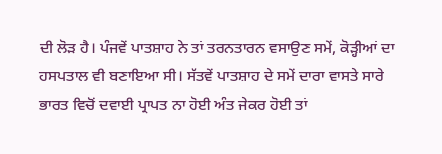ਦੀ ਲੋੜ ਹੈ। ਪੰਜਵੇਂ ਪਾਤਸ਼ਾਹ ਨੇ ਤਾਂ ਤਰਨਤਾਰਨ ਵਸਾਉਣ ਸਮੇਂ, ਕੋੜ੍ਹੀਆਂ ਦਾ ਹਸਪਤਾਲ ਵੀ ਬਣਾਇਆ ਸੀ। ਸੱਤਵੇਂ ਪਾਤਸ਼ਾਹ ਦੇ ਸਮੇਂ ਦਾਰਾ ਵਾਸਤੇ ਸਾਰੇ ਭਾਰਤ ਵਿਚੋਂ ਦਵਾਈ ਪ੍ਰਾਪਤ ਨਾ ਹੋਈ ਅੰਤ ਜੇਕਰ ਹੋਈ ਤਾਂ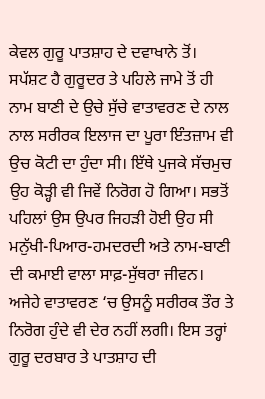ਕੇਵਲ ਗੁਰੂ ਪਾਤਸ਼ਾਹ ਦੇ ਦਵਾਖਾਨੇ ਤੋਂ।
ਸਪੱਸ਼ਟ ਹੈ ਗੁਰੂਦਰ ਤੇ ਪਹਿਲੇ ਜਾਮੇ ਤੋਂ ਹੀ ਨਾਮ ਬਾਣੀ ਦੇ ਉਚੇ ਸੁੱਚੇ ਵਾਤਾਵਰਣ ਦੇ ਨਾਲ ਨਾਲ ਸਰੀਰਕ ਇਲਾਜ ਦਾ ਪੂਰਾ ਇੰਤਜ਼ਾਮ ਵੀ ਉਚ ਕੋਟੀ ਦਾ ਹੁੰਦਾ ਸੀ। ਇੱਥੇ ਪੁਜਕੇ ਸੱਚਮੁਚ ਉਹ ਕੋੜ੍ਹੀ ਵੀ ਜਿਵੇਂ ਨਿਰੋਗ ਹੋ ਗਿਆ। ਸਭਤੋਂ ਪਹਿਲਾਂ ਉਸ ਉਪਰ ਜਿਹੜੀ ਹੋਈ ਉਹ ਸੀ ਮਨੁੱਖੀ-ਪਿਆਰ-ਹਮਦਰਦੀ ਅਤੇ ਨਾਮ-ਬਾਣੀ ਦੀ ਕਮਾਈ ਵਾਲਾ ਸਾਫ਼-ਸੁੱਥਰਾ ਜੀਵਨ। ਅਜੇਹੇ ਵਾਤਾਵਰਣ ‘ਚ ਉਸਨੂੰ ਸਰੀਰਕ ਤੌਰ ਤੇ ਨਿਰੋਗ ਹੁੰਦੇ ਵੀ ਦੇਰ ਨਹੀਂ ਲਗੀ। ਇਸ ਤਰ੍ਹਾਂ ਗੁਰੂ ਦਰਬਾਰ ਤੇ ਪਾਤਸ਼ਾਹ ਦੀ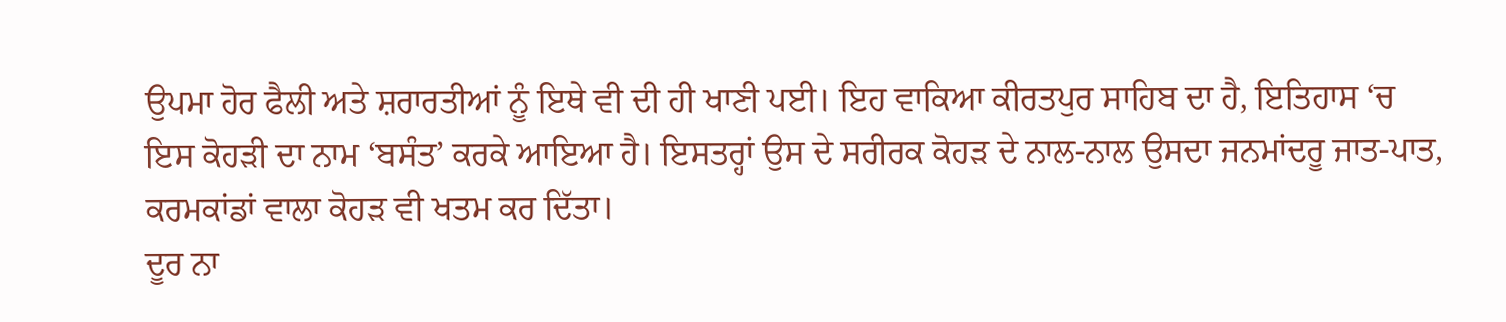ਉਪਮਾ ਹੋਰ ਫੈਲੀ ਅਤੇ ਸ਼ਰਾਰਤੀਆਂ ਨੂੰ ਇਥੇ ਵੀ ਦੀ ਹੀ ਖਾਣੀ ਪਈ। ਇਹ ਵਾਕਿਆ ਕੀਰਤਪੁਰ ਸਾਹਿਬ ਦਾ ਹੈ, ਇਤਿਹਾਸ ‘ਚ ਇਸ ਕੋਹੜੀ ਦਾ ਨਾਮ ‘ਬਸੰਤ’ ਕਰਕੇ ਆਇਆ ਹੈ। ਇਸਤਰ੍ਹਾਂ ਉਸ ਦੇ ਸਰੀਰਕ ਕੋਹੜ ਦੇ ਨਾਲ-ਨਾਲ ਉਸਦਾ ਜਨਮਾਂਦਰੂ ਜਾਤ-ਪਾਤ, ਕਰਮਕਾਂਡਾਂ ਵਾਲਾ ਕੋਹੜ ਵੀ ਖਤਮ ਕਰ ਦਿੱਤਾ।
ਦੂਰ ਨਾ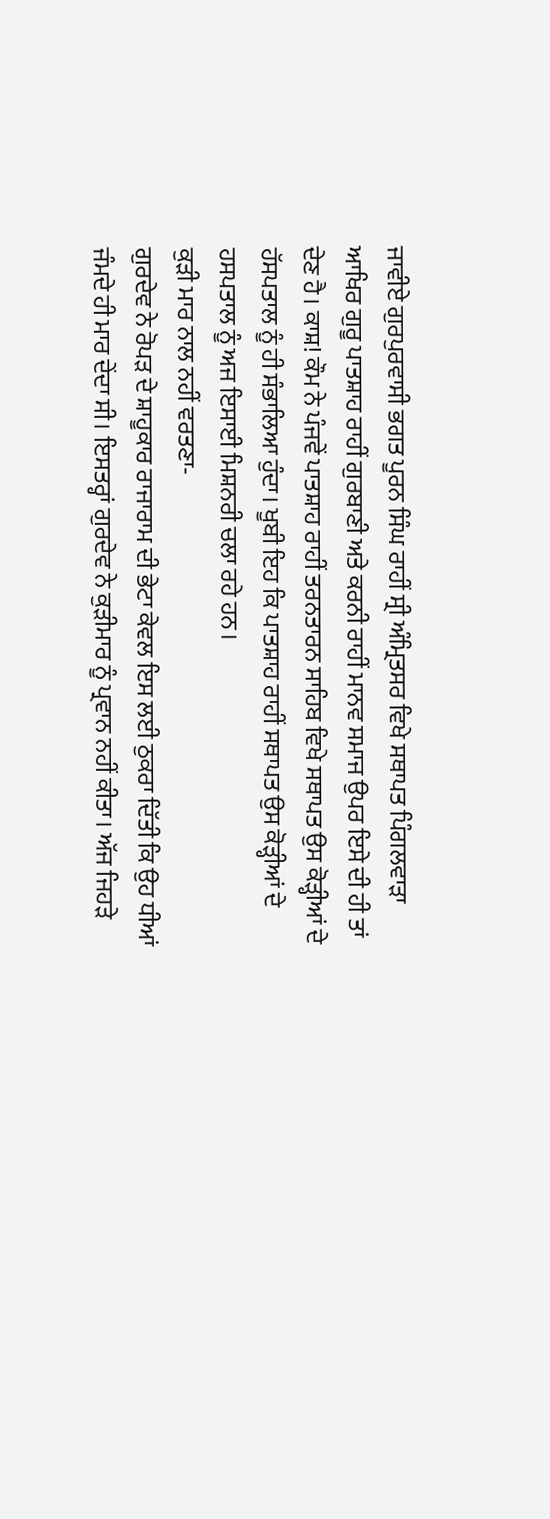ਜਾਵੀਏ ਗੁਰਪੁਰਵਾਸੀ ਭਗਤ ਪੂਰਨ ਸਿੰਘ ਰਾਹੀਂ ਸ੍ਰੀ ਅੰਮ੍ਰਿਤਸਰ ਵਿਖੇ ਸਥਾਪਤ ਪਿੰਗਲਵਾੜਾ ਆਖਿਰ ਗੁਰੂ ਪਾਤਸ਼ਾਹ ਰਾਹੀਂ ਗੁਰਬਾਣੀ ਅਤੇ ਕਰਨੀ ਰਾਹੀਂ ਮਾਨਵ ਸਮਾਜ ਉਪਰ ਇਸੇ ਦੀ ਹੀ ਤਾਂ ਦੇਣ ਹੈ। ਕਾਸ਼! ਕੌਮ ਨੇ ਪੰਜਵੇਂ ਪਾਤਸ਼ਾਹ ਰਾਹੀਂ ਤਰਨਤਾਰਨ ਸਾਹਿਬ ਵਿਖੇ ਸਥਾਪਤ ਉਸ ਕੋੜ੍ਹੀਆਂ ਦੇ ਹੱਸਪਤਾਲ ਨੂੰ ਹੀ ਸੰਭਾਲਿਆ ਹੁੰਦਾ। ਖੂਬੀ ਇਹ ਕਿ ਪਾਤਸ਼ਾਹ ਰਾਹੀਂ ਸਥਾਪਤ ਉਸ ਕੋੜ੍ਹੀਆਂ ਦੇ ਹਸਪਤਾਲ ਨੂੰ ਅਜ ਇਸਾਈ ਮਿਸ਼ਨਰੀ ਚਲਾ ਰਹੇ ਹਨ।
ਕੁੜੀ ਮਾਰ ਨਾਲ ਨਹੀਂ ਵਰਤਣਾ-
ਗੁਰਦੇਵ ਨੇ ਰੋਪੜ ਦੇ ਸ਼ਾਹੂਕਾਰ ਰਾਜਾਰਾਮ ਦੀ ਭੇਟਾ ਕੇਵਲ ਇਸ ਲਈ ਠੁਕਰਾ ਦਿੱਤੀ ਕਿ ਉਹ ਧੀਆਂ ਜੰਮਦੇ ਹੀ ਮਾਰ ਦੇਂਦਾ ਸੀ। ਇਸਤਰ੍ਹਾਂ ਗੁਰਦੇਵ ਨੇ ਕੁੜੀਮਾਰ ਨੂੰ ਪ੍ਰਵਾਨ ਨਹੀਂ ਕੀਤਾ। ਅੱਜ ਜਿਹੜੇ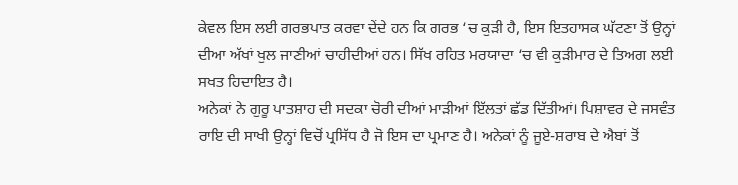ਕੇਵਲ ਇਸ ਲਈ ਗਰਭਪਾਤ ਕਰਵਾ ਦੇਂਦੇ ਹਨ ਕਿ ਗਰਭ ‘ਚ ਕੁੜੀ ਹੈ, ਇਸ ਇਤਹਾਸਕ ਘੱਟਣਾ ਤੋਂ ਉਨ੍ਹਾਂ ਦੀਆ ਅੱਖਾਂ ਖੁਲ ਜਾਣੀਆਂ ਚਾਹੀਦੀਆਂ ਹਨ। ਸਿੱਖ ਰਹਿਤ ਮਰਯਾਦਾ ‘ਚ ਵੀ ਕੁੜੀਮਾਰ ਦੇ ਤਿਅਗ ਲਈ ਸਖਤ ਹਿਦਾਇਤ ਹੈ।
ਅਨੇਕਾਂ ਨੇ ਗੁਰੂ ਪਾਤਸ਼ਾਹ ਦੀ ਸਦਕਾ ਚੋਰੀ ਦੀਆਂ ਮਾੜੀਆਂ ਇੱਲਤਾਂ ਛੱਡ ਦਿੱਤੀਆਂ। ਪਿਸ਼ਾਵਰ ਦੇ ਜਸਵੰਤ ਰਾਇ ਦੀ ਸਾਖੀ ਉਨ੍ਹਾਂ ਵਿਚੋਂ ਪ੍ਰਸਿੱਧ ਹੈ ਜੋ ਇਸ ਦਾ ਪ੍ਰਮਾਣ ਹੈ। ਅਨੇਕਾਂ ਨੂੰ ਜੂਏ-ਸ਼ਰਾਬ ਦੇ ਐਬਾਂ ਤੋਂ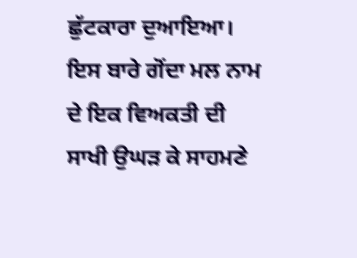ਛੁੱਟਕਾਰਾ ਦੁਆਇਆ। ਇਸ ਬਾਰੇ ਗੋਂਦਾ ਮਲ ਨਾਮ ਦੇ ਇਕ ਵਿਅਕਤੀ ਦੀ ਸਾਖੀ ਉਘੜ ਕੇ ਸਾਹਮਣੇ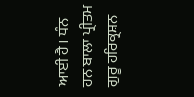ਆਈ ਹੈ। ਧੰਨ ਹਨ ਬਾਲਾ ਪ੍ਰੀਤਮ ਗੁਰੂ ਹਰਿਕ੍ਰਸ਼ਨ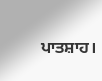ਪਾਤਸ਼ਾਹ।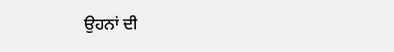ਉਹਨਾਂ ਦੀ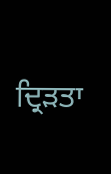ਦ੍ਰਿੜਤਾ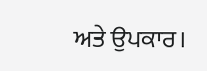ਅਤੇ ਉਪਕਾਰ।